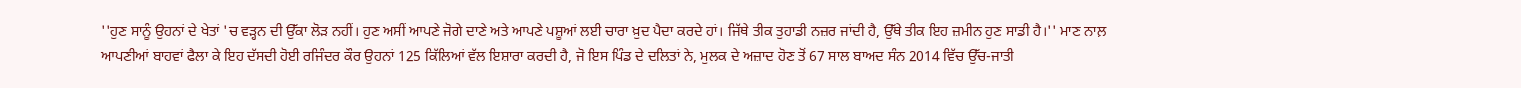''ਹੁਣ ਸਾਨੂੰ ਉਹਨਾਂ ਦੇ ਖੇਤਾਂ 'ਚ ਵੜ੍ਹਨ ਦੀ ਉੱਕਾ ਲੋੜ ਨਹੀਂ। ਹੁਣ ਅਸੀਂ ਆਪਣੇ ਜੋਗੇ ਦਾਣੇ ਅਤੇ ਆਪਣੇ ਪਸ਼ੂਆਂ ਲਈ ਚਾਰਾ ਖ਼ੁਦ ਪੈਦਾ ਕਰਦੇ ਹਾਂ। ਜਿੱਥੇ ਤੀਕ ਤੁਹਾਡੀ ਨਜ਼ਰ ਜਾਂਦੀ ਹੈ, ਉੱਥੇ ਤੀਕ ਇਹ ਜ਼ਮੀਨ ਹੁਣ ਸਾਡੀ ਹੈ।'' ਮਾਣ ਨਾਲ਼ ਆਪਣੀਆਂ ਬਾਹਵਾਂ ਫੈਲਾ ਕੇ ਇਹ ਦੱਸਦੀ ਹੋਈ ਰਜਿੰਦਰ ਕੌਰ ਉਹਨਾਂ 125 ਕਿੱਲਿਆਂ ਵੱਲ ਇਸ਼ਾਰਾ ਕਰਦੀ ਹੈ, ਜੋ ਇਸ ਪਿੰਡ ਦੇ ਦਲਿਤਾਂ ਨੇ, ਮੁਲਕ ਦੇ ਅਜ਼ਾਦ ਹੋਣ ਤੋਂ 67 ਸਾਲ ਬਾਅਦ ਸੰਨ 2014 ਵਿੱਚ ਉੱਚ-ਜਾਤੀ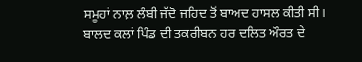ਸਮੂਹਾਂ ਨਾਲ਼ ਲੰਬੀ ਜੱਦੋ ਜਹਿਦ ਤੋਂ ਬਾਅਦ ਹਾਸਲ ਕੀਤੀ ਸੀ।
ਬਾਲਦ ਕਲਾਂ ਪਿੰਡ ਦੀ ਤਕਰੀਬਨ ਹਰ ਦਲਿਤ ਔਰਤ ਦੇ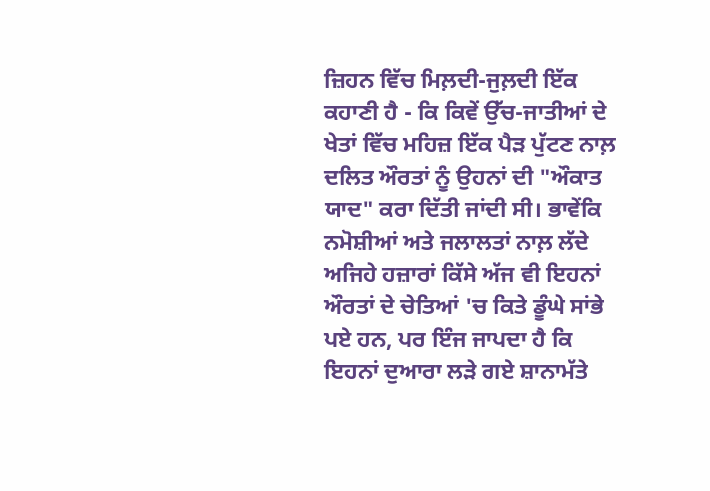ਜ਼ਿਹਨ ਵਿੱਚ ਮਿਲ਼ਦੀ-ਜੁਲ਼ਦੀ ਇੱਕ ਕਹਾਣੀ ਹੈ - ਕਿ ਕਿਵੇਂ ਉੱਚ-ਜਾਤੀਆਂ ਦੇ ਖੇਤਾਂ ਵਿੱਚ ਮਹਿਜ਼ ਇੱਕ ਪੈੜ ਪੁੱਟਣ ਨਾਲ਼ ਦਲਿਤ ਔਰਤਾਂ ਨੂੰ ਉਹਨਾਂ ਦੀ "ਔਕਾਤ ਯਾਦ" ਕਰਾ ਦਿੱਤੀ ਜਾਂਦੀ ਸੀ। ਭਾਵੇਂਕਿ ਨਮੋਸ਼ੀਆਂ ਅਤੇ ਜਲਾਲਤਾਂ ਨਾਲ਼ ਲੱਦੇ ਅਜਿਹੇ ਹਜ਼ਾਰਾਂ ਕਿੱਸੇ ਅੱਜ ਵੀ ਇਹਨਾਂ ਔਰਤਾਂ ਦੇ ਚੇਤਿਆਂ 'ਚ ਕਿਤੇ ਡੂੰਘੇ ਸਾਂਭੇ ਪਏ ਹਨ, ਪਰ ਇੰਜ ਜਾਪਦਾ ਹੈ ਕਿ ਇਹਨਾਂ ਦੁਆਰਾ ਲੜੇ ਗਏ ਸ਼ਾਨਾਮੱਤੇ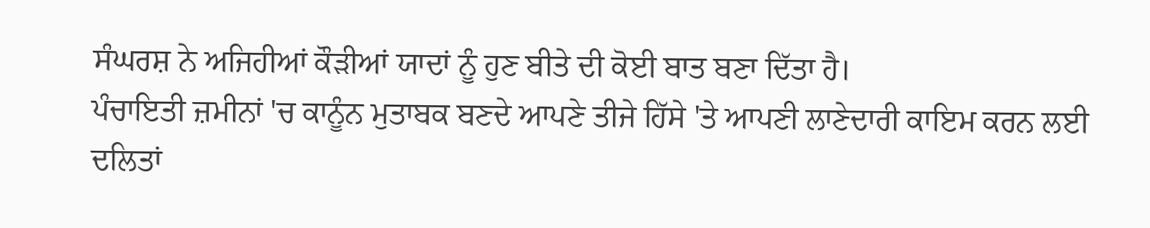ਸੰਘਰਸ਼ ਨੇ ਅਜਿਹੀਆਂ ਕੌੜੀਆਂ ਯਾਦਾਂ ਨੂੰ ਹੁਣ ਬੀਤੇ ਦੀ ਕੋਈ ਬਾਤ ਬਣਾ ਦਿੱਤਾ ਹੈ।
ਪੰਚਾਇਤੀ ਜ਼ਮੀਨਾਂ 'ਚ ਕਾਨੂੰਨ ਮੁਤਾਬਕ ਬਣਦੇ ਆਪਣੇ ਤੀਜੇ ਹਿੱਸੇ 'ਤੇ ਆਪਣੀ ਲਾਣੇਦਾਰੀ ਕਾਇਮ ਕਰਨ ਲਈ ਦਲਿਤਾਂ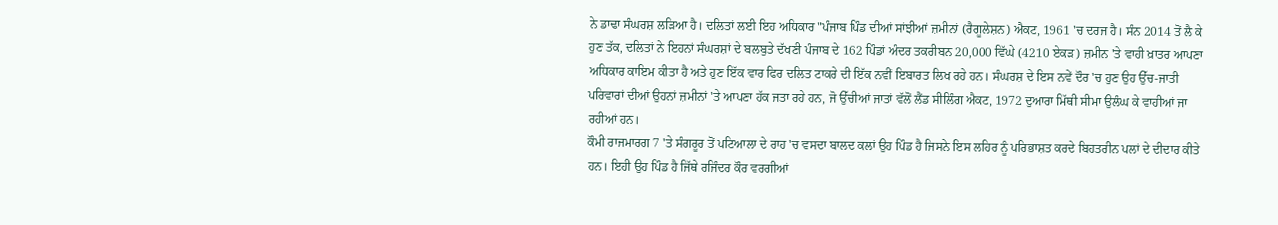ਨੇ ਡਾਢਾ ਸੰਘਰਸ਼ ਲੜਿਆ ਹੈ। ਦਲਿਤਾਂ ਲਈ ਇਹ ਅਧਿਕਾਰ "ਪੰਜਾਬ ਪਿੰਡ ਦੀਆਂ ਸਾਂਝੀਆਂ ਜ਼ਮੀਨਾਂ (ਰੈਗੂਲੇਸ਼ਨ) ਐਕਟ, 1961 'ਚ ਦਰਜ ਹੈ। ਸੰਨ 2014 ਤੋਂ ਲੈ ਕੇ ਹੁਣ ਤੱਕ, ਦਲਿਤਾਂ ਨੇ ਇਹਨਾਂ ਸੰਘਰਸ਼ਾਂ ਦੇ ਬਲਬੁਤੇ ਦੱਖਣੀ ਪੰਜਾਬ ਦੇ 162 ਪਿੰਡਾਂ ਅੰਦਰ ਤਕਰੀਬਨ 20,000 ਵਿੱਘੇ (4210 ਏਕੜ) ਜ਼ਮੀਨ 'ਤੇ ਵਾਹੀ ਖ਼ਾਤਰ ਆਪਣਾ ਅਧਿਕਾਰ ਕਾਇਮ ਕੀਤਾ ਹੈ ਅਤੇ ਹੁਣ ਇੱਕ ਵਾਰ ਫਿਰ ਦਲਿਤ ਟਾਕਰੇ ਦੀ ਇੱਕ ਨਵੀਂ ਇਬਾਰਤ ਲਿਖ ਰਹੇ ਹਨ। ਸੰਘਰਸ਼ ਦੇ ਇਸ ਨਵੇਂ ਦੌਰ 'ਚ ਹੁਣ ਉਹ ਉੱਚ-ਜਾਤੀ ਪਰਿਵਾਰਾਂ ਦੀਆਂ ਉਹਨਾਂ ਜ਼ਮੀਨਾਂ 'ਤੇ ਆਪਣਾ ਹੱਕ ਜਤਾ ਰਹੇ ਹਨ, ਜੋ ਉੱਚੀਆਂ ਜਾਤਾਂ ਵੱਲੋਂ ਲੈਂਡ ਸੀਲਿੰਗ ਐਕਟ, 1972 ਦੁਆਰਾ ਮਿੱਥੀ ਸੀਮਾ ਉਲੰਘ ਕੇ ਵਾਹੀਆਂ ਜਾ ਰਹੀਆਂ ਹਨ।
ਕੌਮੀ ਰਾਜਮਾਰਗ 7 'ਤੇ ਸੰਗਰੂਰ ਤੋਂ ਪਟਿਆਲਾ ਦੇ ਰਾਹ 'ਚ ਵਸਦਾ ਬਾਲਦ ਕਲਾਂ ਉਹ ਪਿੰਡ ਹੈ ਜਿਸਨੇ ਇਸ ਲਹਿਰ ਨੂੰ ਪਰਿਭਾਸ਼ਤ ਕਰਦੇ ਬਿਹਤਰੀਨ ਪਲਾਂ ਦੇ ਦੀਦਾਰ ਕੀਤੇ ਹਨ। ਇਹੀ ਉਹ ਪਿੰਡ ਹੈ ਜਿੱਥੇ ਰਜਿੰਦਰ ਕੌਰ ਵਰਗੀਆਂ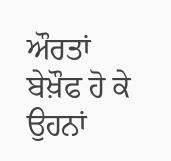ਔਰਤਾਂ ਬੇਖ਼ੌਫ ਹੋ ਕੇ ਉਹਨਾਂ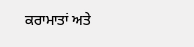ਕਰਾਮਾਤਾਂ ਅਤੇ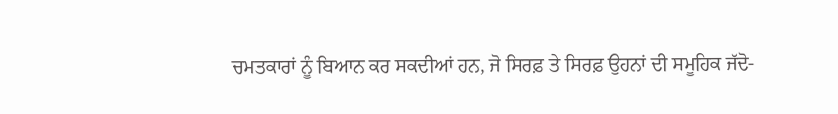ਚਮਤਕਾਰਾਂ ਨੂੰ ਬਿਆਨ ਕਰ ਸਕਦੀਆਂ ਹਨ, ਜੋ ਸਿਰਫ਼ ਤੇ ਸਿਰਫ਼ ਉਹਨਾਂ ਦੀ ਸਮੂਹਿਕ ਜੱਦੋ-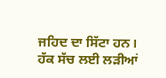ਜਹਿਦ ਦਾ ਸਿੱਟਾ ਹਨ। ਹੱਕ ਸੱਚ ਲਈ ਲੜੀਆਂ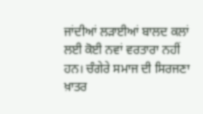ਜਾਂਦੀਆਂ ਲੜਾਈਆਂ ਬਾਲਦ ਕਲਾਂ ਲਈ ਕੋਈ ਨਵਾਂ ਵਰਤਾਰਾ ਨਹੀਂ ਹਨ। ਚੰਗੇਰੇ ਸਮਾਜ ਦੀ ਸਿਰਜਣਾ ਖ਼ਾਤਰ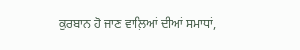ਕੁਰਬਾਨ ਹੋ ਜਾਣ ਵਾਲ਼ਿਆਂ ਦੀਆਂ ਸਮਾਧਾਂ,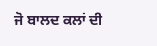ਜੋ ਬਾਲਦ ਕਲਾਂ ਦੀ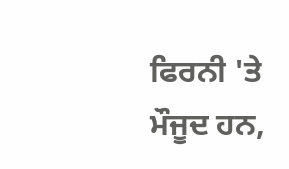ਫਿਰਨੀ 'ਤੇ ਮੌਜੂਦ ਹਨ,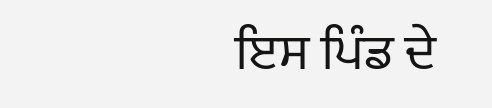ਇਸ ਪਿੰਡ ਦੇ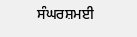ਸੰਘਰਸ਼ਮਈ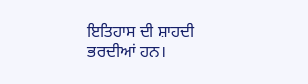ਇਤਿਹਾਸ ਦੀ ਸ਼ਾਹਦੀ ਭਰਦੀਆਂ ਹਨ।